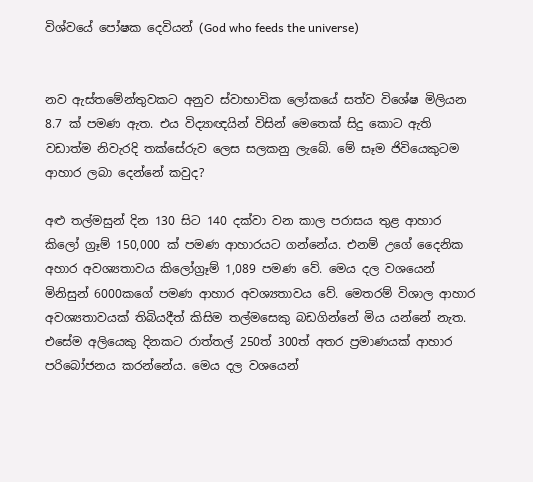විශ්වයේ පෝෂක දෙවියන් (God who feeds the universe)


නව ඇස්තමේන්තුවකට අනුව ස්වාභාවික ලෝකයේ සත්ව විශේෂ මිලියන 8.7 ක් පමණ ඇත. එය විද්‍යාඥයින් විසින් මෙතෙක් සිදු කොට ඇති වඩාත්ම නිවැරදි තක්සේරුව ලෙස සලකනු ලැබේ. මේ සෑම ජිවියෙකුටම ආහාර ලබා දෙන්නේ කවුද?

අළු තල්මසුන් දින 130 සිට 140 දක්වා වන කාල පරාසය තුළ ආහාර කිලෝ ග්‍රෑම් 150,000 ක් පමණ ආහාරයට ගන්නේය. එනම් උගේ දෛනික අහාර අවශ්‍යතාවය කිලෝග්‍රෑම් 1,089 පමණ වේ. මෙය දල වශයෙන් මිනිසුන් 6000කගේ පමණ ආහාර අවශ්‍යතාවය වේ. මෙතරම් විශාල ආහාර අවශ්‍යතාවයක් තිබියදීත් කිසිම තල්මසෙකු බඩගින්නේ මිය යන්නේ නැත. එසේම අලියෙකු දිනකට රාත්තල් 250ත් 300ත් අතර ප්‍රමාණයක් ආහාර පරිබෝජනය කරන්නේය. මෙය දල වශයෙන්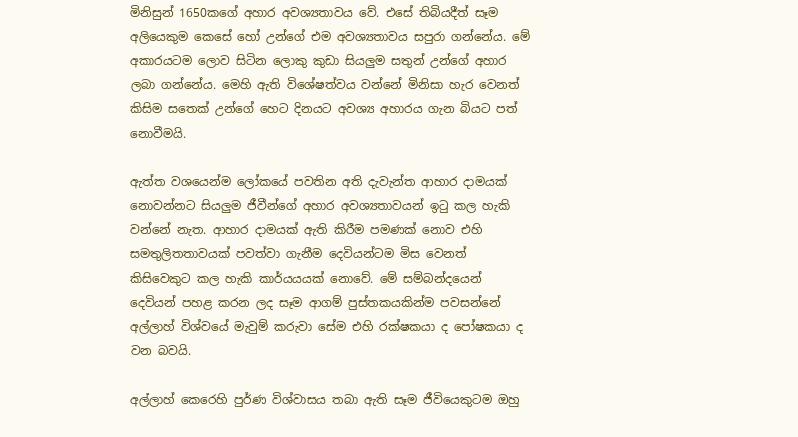මිනිසුන් 1650කගේ අහාර අවශ්‍යතාවය වේ. එසේ තිබියදීත් සෑම අලියෙකුම කෙසේ හෝ උන්ගේ එම අවශ්‍යතාවය සපුරා ගන්නේය. මේ අකාරයටම ලොව සිටින ලොකු කුඩා සියලුම සතුන් උන්ගේ අහාර ලබා ගන්නේය. මෙහි ඇති විශේෂත්වය වන්නේ මිනිසා හැර වෙනත් කිසිම සතෙක් උන්ගේ හෙට දිනයට අවශ්‍ය අහාරය ගැන බියට පත් නොවීමයි.

ඇත්ත වශයෙන්ම ලෝකයේ පවතින අති දැවැන්ත ආහාර දාමයක් නොවන්නට සියලුම ජීවීන්ගේ අහාර අවශ්‍යතාවයන් ඉටු කල හැකි වන්නේ නැත. ආහාර දාමයක් ඇති කිරීම පමණක් නොව එහි සමතුලිතතාවයක් පවත්වා ගැනීම දෙවියන්ටම මිස වෙනත් කිසිවෙකුට කල හැකි කාර්යයයක් නොවේ. මේ සම්බන්දයෙන් දෙවියන් පහළ කරන ලද සෑම ආගම් පුස්තකයකින්ම පවසන්නේ අල්ලාහ් විශ්වයේ මැවුම් කරුවා සේම එහි රක්ෂකයා ද පෝෂකයා ද වන බවයි.

අල්ලාහ් කෙරෙහි පුර්ණ විශ්වාසය තබා ඇති සෑම ජීවියෙකුටම ඔහු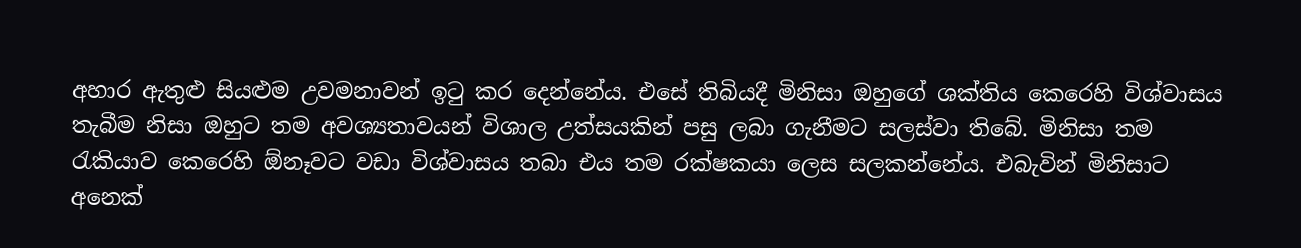අහාර ඇතුළු සියළුම උවමනාවන් ඉටු කර දෙන්නේය. එසේ තිබියදී මිනිසා ඔහුගේ ශක්තිය කෙරෙහි විශ්වාසය තැබීම නිසා ඔහුට තම අවශ්‍යතාවයන් විශාල උත්සයකින් පසු ලබා ගැනීමට සලස්වා තිබේ. මිනිසා තම රැකියාව කෙරෙහි ඕනෑවට වඩා විශ්වාසය තබා එය තම රක්ෂකයා ලෙස සලකන්නේය. එබැවින් මිනිසාට අනෙක්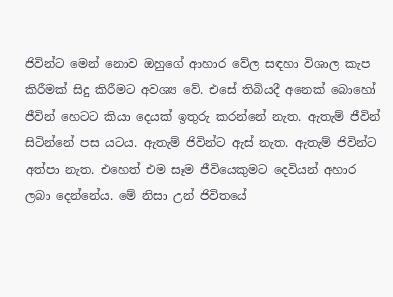ජිවින්ට මෙන් නොව ඔහුගේ ආහාර වේල සඳහා විශාල කැප කිරීමක් සිදු කිරීමට අවශ්‍ය වේ. එසේ තිබියදී අනෙක් බොහෝ ජීවින් හෙටට කියා දෙයක් ඉතුරු කරන්නේ නැත. ඇතැම් ජීවින් සිටින්නේ පස යටය. ඇතැම් ජිවින්ට ඇස් නැත. ඇතැම් ජිවින්ට අත්පා නැත. එහෙත් එම සෑම ජීවියෙකුමට දෙවියන් අහාර ලබා දෙන්නේය. මේ නිසා උන් ජිවිතයේ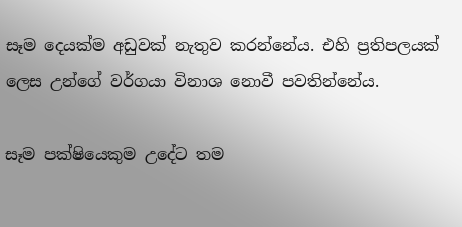සෑම දෙයක්ම අඩුවක් නැතුව කරන්නේය. එහි ප්‍රතිපලයක් ලෙස උන්ගේ වර්ගයා විනාශ නොවී පවතින්නේය.

සෑම පක්ෂියෙකුම උදේට තම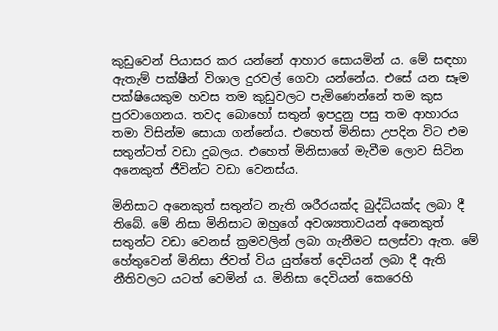කුඩුවෙන් පියාසර කර යන්නේ ආහාර සොයමින් ය. මේ සඳහා ඇතැම් පක්ෂීන් විශාල දුරවල් ගෙවා යන්නේය. එසේ යන සෑම පක්ෂියෙකුම හවස තම කුඩුවලට පැමිණෙන්නේ තම කුස පුරවාගෙනය. තවද බොහෝ සතුන් ඉපදුනු පසු තම ආහාරය තමා විසින්ම සොයා ගන්නේය. එහෙත් මිනිසා උපදින විට එම සතුන්ටත් වඩා දුබලය. එහෙත් මිනිසාගේ මැවීම ලොව සිටින අනෙකුත් ජීවින්ට වඩා වෙනස්ය.

මිනිසාට අනෙකුත් සතුන්ට නැති ශරීරයක්ද බුද්ධියක්ද ලබා දී තිබේ. මේ නිසා මිනිසාට ඔහුගේ අවශ්‍යතාවයන් අනෙකුත් සතුන්ට වඩා වෙනස් ක්‍රමවලින් ලබා ගැනීමට සලස්වා ඇත. මේ හේතුවෙන් මිනිසා ජිවත් විය යුත්තේ දෙවියන් ලබා දී ඇති නීතිවලට යටත් වෙමින් ය. මිනිසා දෙවියන් කෙරෙහි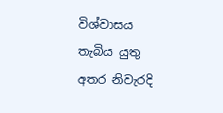විශ්වාසය තැබිය යුතු අතර නිවැරදි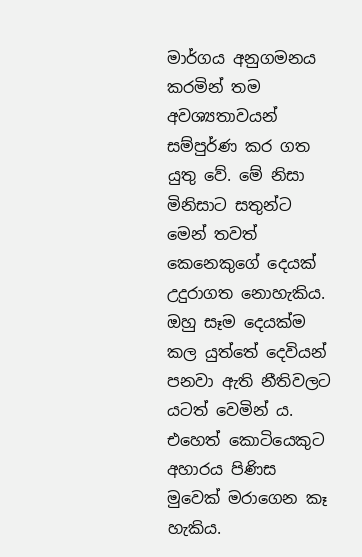මාර්ගය අනුගමනය කරමින් තම අවශ්‍යතාවයන් සම්පුර්ණ කර ගත යුතු වේ. මේ නිසා මිනිසාට සතුන්ට මෙන් තවත් කෙනෙකුගේ දෙයක් උදුරාගත නොහැකිය. ඔහු සෑම දෙයක්ම කල යුත්තේ දෙවියන් පනවා ඇති නීතිවලට යටත් වෙමින් ය. එහෙත් කොටියෙකුට අහාරය පිණිස මුවෙක් මරාගෙන කෑ හැකිය.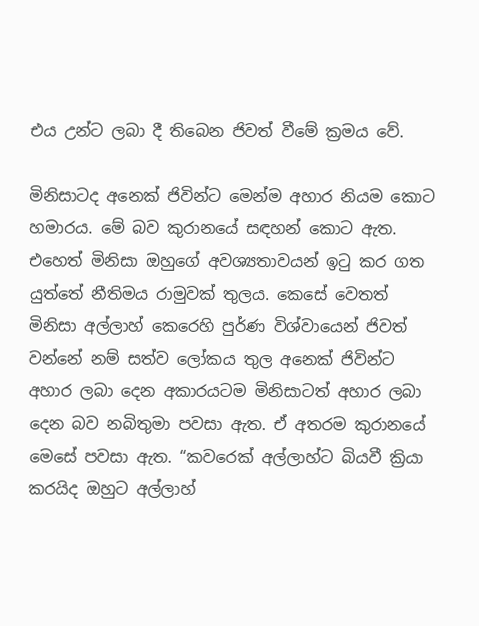එය උන්ට ලබා දී තිබෙන ජිවත් වීමේ ක්‍රමය වේ.

මිනිසාටද අනෙක් ජිවින්ට මෙන්ම අහාර නියම කොට හමාරය. මේ බව කුරානයේ සඳහන් කොට ඇත. එහෙත් මිනිසා ඔහුගේ අවශ්‍යතාවයන් ඉටු කර ගත යුත්තේ නීතිමය රාමුවක් තුලය. කෙසේ වෙතත් මිනිසා අල්ලාහ් කෙරෙහි පුර්ණ විශ්වායෙන් ජිවත් වන්නේ නම් සත්ව ලෝකය තුල අනෙක් ජිවින්ට අහාර ලබා දෙන අකාරයටම මිනිසාටත් අහාර ලබා දෙන බව නබිතුමා පවසා ඇත. ඒ අතරම කුරානයේ මෙසේ පවසා ඇත. “කවරෙක් අල්ලාහ්ට බියවී ක්‍රියා කරයිද ඔහුට අල්ලාහ්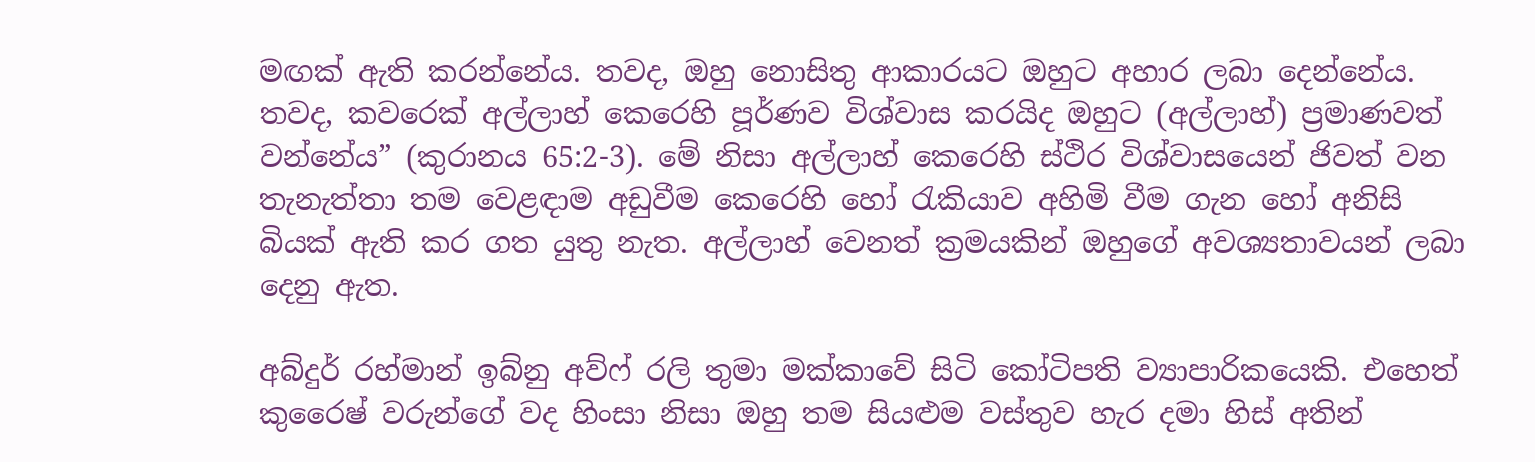මඟක් ඇති කරන්නේය. තවද, ඔහු නොසිතු ආකාරයට ඔහුට අහාර ලබා දෙන්නේය. තවද, කවරෙක් අල්ලාහ් කෙරෙහි පූර්ණව විශ්වාස කරයිද ඔහුට (අල්ලාහ්) ප්‍රමාණවත් වන්නේය” (කුරානය 65:2-3). මේ නිසා අල්ලාහ් කෙරෙහි ස්ථිර විශ්වාසයෙන් ජිවත් වන තැනැත්තා තම වෙළඳාම අඩුවීම කෙරෙහි හෝ රැකියාව අහිමි වීම ගැන හෝ අනිසි බියක් ඇති කර ගත යුතු නැත. අල්ලාහ් වෙනත් ක්‍රමයකින් ඔහුගේ අවශ්‍යතාවයන් ලබා දෙනු ඇත.

අබ්දුර් රහ්මාන් ඉබ්නු අව්ෆ් රලි තුමා මක්කාවේ සිටි කෝටිපති ව්‍යාපාරිකයෙකි. එහෙත් කුරෛෂ් වරුන්ගේ වද හිංසා නිසා ඔහු තම සියළුම වස්තුව හැර දමා හිස් අතින්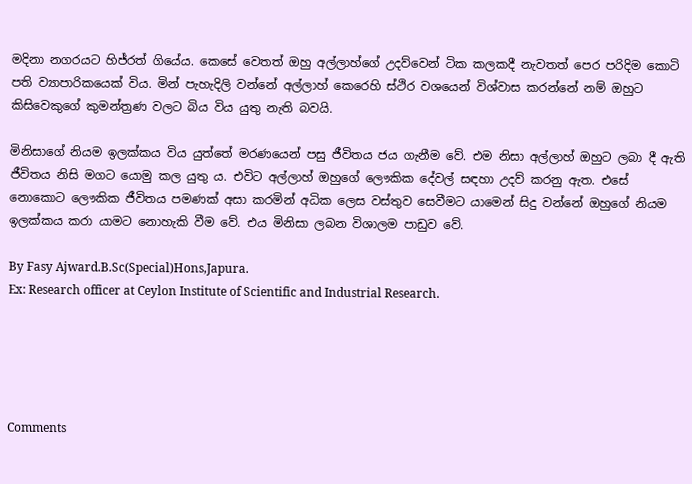මදිනා නගරයට හිජ්රත් ගියේය. කෙසේ වෙතත් ඔහු අල්ලාහ්ගේ උදව්වෙන් ටික කලකදී නැවතත් පෙර පරිදිම කොටි පති ව්‍යාපාරිකයෙක් විය. මින් පැහැදිලි වන්නේ අල්ලාහ් කෙරෙහි ස්ථිර වශයෙන් විශ්වාස කරන්නේ නම් ඔහුට කිසිවෙකුගේ කුමන්ත්‍රණ වලට බිය විය යුතු නැති බවයි.

මිනිසාගේ නියම ඉලක්කය විය යුත්තේ මරණයෙන් පසු ජීවිතය ජය ගැනීම වේ. එම නිසා අල්ලාහ් ඔහුට ලබා දී ඇති ජීවිතය නිසි මගට යොමු කල යුතු ය. එවිට අල්ලාහ් ඔහුගේ ලෞකික දේවල් සඳහා උදව් කරනු ඇත. එසේ නොකොට ලෞකික ජීවිතය පමණක් අසා කරමින් අධික ලෙස වස්තුව සෙවීමට යාමෙන් සිදු වන්නේ ඔහුගේ නියම ඉලක්කය කරා යාමට නොහැකි වීම වේ. එය මිනිසා ලබන විශාලම පාඩුව වේ.

By Fasy Ajward.B.Sc(Special)Hons,Japura.
Ex: Research officer at Ceylon Institute of Scientific and Industrial Research.





Comments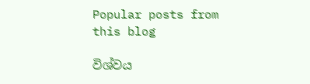Popular posts from this blog

විශ්වය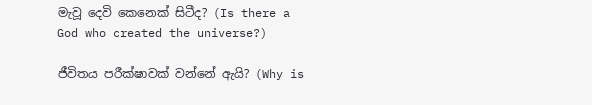මැවූ දෙවි කෙනෙක් සිටීද? (Is there a God who created the universe?)

ජීවිතය පරීක්ෂාවක් වන්නේ ඇයි? (Why is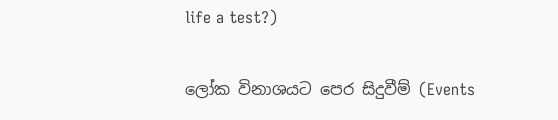life a test?)

ලෝක විනාශයට පෙර සිදුවීම් (Events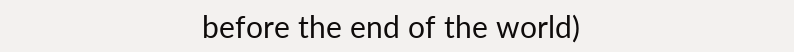before the end of the world)